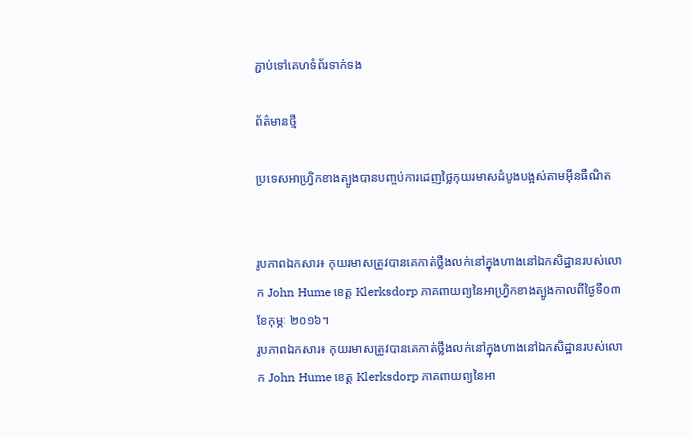ភ្ជាប់ទៅគេហទំព័រទាក់ទង

ព័ត៌មានថ្មី

ប្រទេសអាហ្វ្រិកខាងត្បូងបានបញ្ចប់ការដេញថ្លៃកុយរមាសដំបូងបង្អស់តាមអ៊ីនធឺណិត


រូបភាពឯកសារ៖ កុយរមាសត្រូវបានគេកាត់ថ្លឹងលក់នៅក្នុងហាងនៅឯកសិដ្ឋានរបស់លោក John Hume ខេត្ត Klerksdorp ភាគពាយព្យនៃអាហ្រ្វិកខាងត្បូងកាលពីថ្ងៃទី០៣ ខែកុម្ភៈ ២០១៦។
រូបភាពឯកសារ៖ កុយរមាសត្រូវបានគេកាត់ថ្លឹងលក់នៅក្នុងហាងនៅឯកសិដ្ឋានរបស់លោក John Hume ខេត្ត Klerksdorp ភាគពាយព្យនៃអា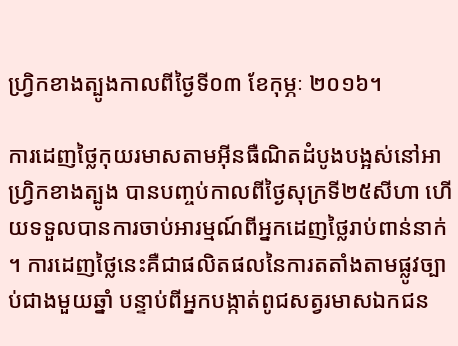ហ្រ្វិកខាងត្បូងកាលពីថ្ងៃទី០៣ ខែកុម្ភៈ ២០១៦។

ការដេញថ្លៃកុយរមាសតាមអ៊ីនធឺណិតដំបូងបង្អស់នៅអាហ្វ្រិកខាងត្បូង បានបញ្ចប់កាលពីថ្ងៃសុក្រទី២៥សីហា ហើយទទួលបានការចាប់អារម្មណ៍ពីអ្នកដេញថ្លៃរាប់ពាន់នាក់ ។ ការដេញថ្លៃនេះគឺជាផលិតផលនៃការតតាំងតាមផ្លូវច្បាប់ជាងមួយឆ្នាំ បន្ទាប់ពីអ្នកបង្កាត់ពូជសត្វរមាសឯកជន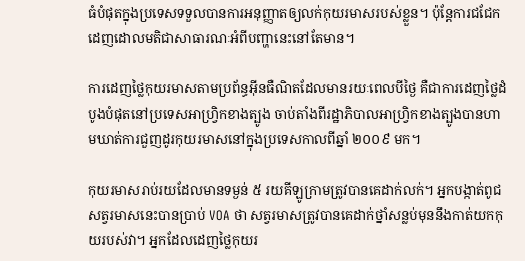ធំបំផុតក្នុងប្រទេសទទួលបានការអនុញ្ញាតឲ្យលក់កុយរមាសរបស់ខ្លួន។ ប៉ុន្តែការជជែកដេញដោលមតិជាសាធារណៈអំពីបញ្ហានេះនៅតែមាន។

ការដេញថ្លៃកុយរមាសតាមប្រព័ន្ធអ៊ីនធឺណិតដែលមានរយៈពេលបីថ្ងៃ គឺជាការដេញថ្លៃដំបូងបំផុតនៅប្រទេសអាហ្វ្រិកខាងត្បូង ចាប់តាំងពីរដ្ឋាភិបាលអាហ្វ្រិកខាងត្បូងបានហាមឃាត់ការជួញដូរកុយរមាសនៅក្នុងប្រទេសកាលពីឆ្នាំ ២០០៩ មក។

កុយរមាសរាប់រយដែលមានទម្ងន់ ៥ រយគីឡូក្រាមត្រូវបានគេដាក់លក់។ អ្នកបង្កាត់ពូជសត្វរមាសនេះបានប្រាប់ VOA ថា សត្វរមាសត្រូវបានគេដាក់ថ្នាំសន្លប់មុននឹងកាត់យកកុយរបស់វា។ អ្នកដែលដេញថ្លៃកុយរ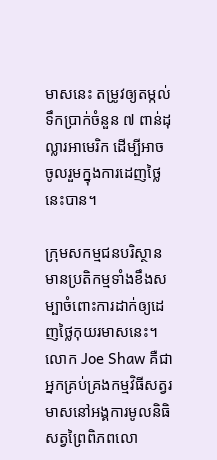មាសនេះ តម្រូវឲ្យតម្កល់ទឹកប្រាក់ចំនួន ៧ ពាន់ដុល្លារអាមេរិក ដើម្បីអាចចូលរួមក្នុងការដេញថ្លៃនេះបាន។

ក្រុមសកម្មជនបរិស្ថានមានប្រតិកម្មទាំងខឹងសម្បាចំពោះការដាក់ឲ្យដេញថ្លៃកុយរមាសនេះ។ លោក Joe Shaw គឺជាអ្នកគ្រប់គ្រងកម្មវិធីសត្វរមាសនៅអង្គការមូលនិធិសត្វព្រៃពិភពលោ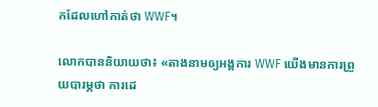កដែលហៅកាត់ថា WWF។

លោកបាននិយាយថា៖ «តាងនាមឲ្យអង្គការ WWF យើងមានការព្រួយបារម្ភថា ការដេ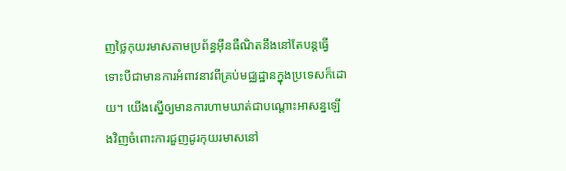ញថ្លៃកុយរមាសតាមប្រព័ន្ធអ៊ីនធឺណិតនឹងនៅតែបន្តធ្វើ ទោះបីជាមានការអំពាវនាវពីគ្រប់មជ្ឈដ្ឋានក្នុងប្រទេសក៏ដោយ។ យើងស្នើឲ្យមានការហាមឃាត់ជាបណ្ដោះអាសន្នឡើងវិញចំពោះការជួញដូរកុយរមាសនៅ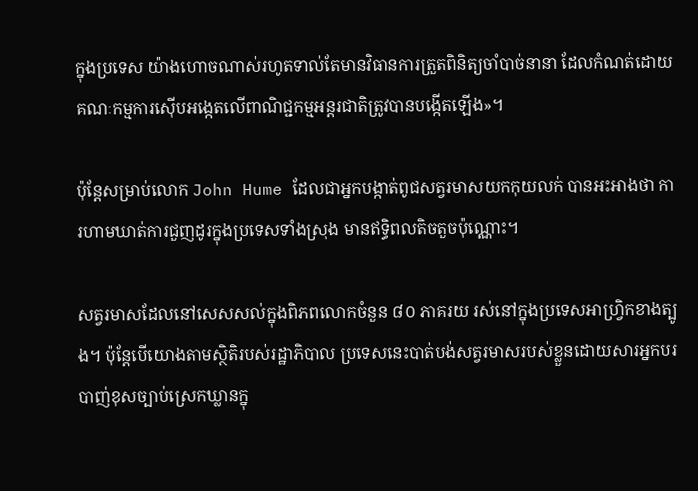ក្នុងប្រទេស យ៉ាងហោចណាស់រហូតទាល់តែមានវិធានការត្រួតពិនិត្យចាំបាច់នានា ដែលកំណត់ដោយគណៈកម្មការស៊ើបអង្កេតលើពាណិជ្ជកម្មអន្តរជាតិត្រូវបានបង្កើតឡើង»។

ប៉ុន្តែសម្រាប់លោក John Hume ដែលជាអ្នកបង្កាត់ពូជសត្វរមាសយកកុយលក់ បានអះអាងថា ការហាមឃាត់ការជួញដូរក្នុងប្រទេសទាំងស្រុង មានឥទ្ធិពលតិចតួចប៉ុណ្ណោះ។

សត្វរមាសដែលនៅសេសសល់ក្នុងពិភពលោកចំនួន ៨០ ភាគរយ រស់នៅក្នុងប្រទេសអាហ្វ្រិកខាងត្បូង។ ប៉ុន្តែបើយោងតាមស្ថិតិរបស់រដ្ឋាភិបាល ប្រទេសនេះបាត់បង់សត្វរមាសរបស់ខ្លួនដោយសារអ្នកបរបាញ់ខុសច្បាប់ស្រេកឃ្លានក្នុ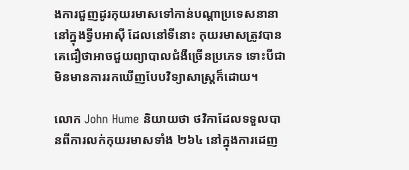ងការជួញដូរកុយរមាសទៅកាន់បណ្ដាប្រទេសនានានៅក្នុងទ្វីបអាស៊ី ដែលនៅទីនោះ កុយរមាសត្រូវបានគេជឿថាអាចជួយព្យាបាលជំងឺច្រើនប្រភេទ ទោះបីជាមិនមានការរកឃើញបែបវិទ្យាសាស្ត្រក៏ដោយ។

លោក John Hume និយាយថា ថវិកាដែលទទួលបានពីការលក់កុយរមាសទាំង ២៦៤ នៅក្នុងការដេញ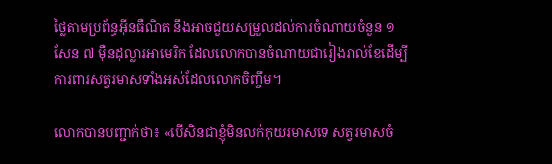ថ្លៃតាមប្រព័ន្ធអ៊ីនធឺណិត នឹងអាចជួយសម្រួលដល់ការចំណាយចំនួន ១ សែន ៧ ម៉ឺនដុល្លារអាមេរិក ដែលលោកបានចំណាយជារៀងរាល់ខែដើម្បីការពារសត្វរមាសទាំងអស់ដែលលោកចិញ្ចឹម។

លោកបានបញ្ជាក់ថា៖ «បើសិនជាខ្ញុំមិនលក់កុយរមាសទេ សត្វរមាសចំ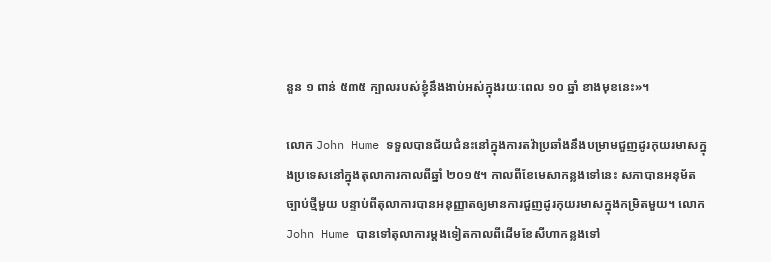នួន ១ ពាន់ ៥៣៥ ក្បាលរបស់ខ្ញុំនឹងងាប់អស់ក្នុងរយៈពេល ១០ ឆ្នាំ ខាងមុខនេះ»។

លោក John Hume ទទួលបានជ័យជំនះនៅក្នុងការតវ៉ាប្រឆាំងនឹងបម្រាមជួញដូរកុយរមាសក្នុងប្រទេសនៅក្នុងតុលាការកាលពីឆ្នាំ ២០១៥។ កាលពីខែមេសាកន្លងទៅនេះ សភាបានអនុម័តច្បាប់ថ្មីមួយ បន្ទាប់ពីតុលាការបានអនុញ្ញាតឲ្យមានការជួញដូរកុយរមាសក្នុងកម្រិតមួយ។ លោក John Hume បានទៅតុលាការម្ដងទៀតកាលពីដើមខែសីហាកន្លងទៅ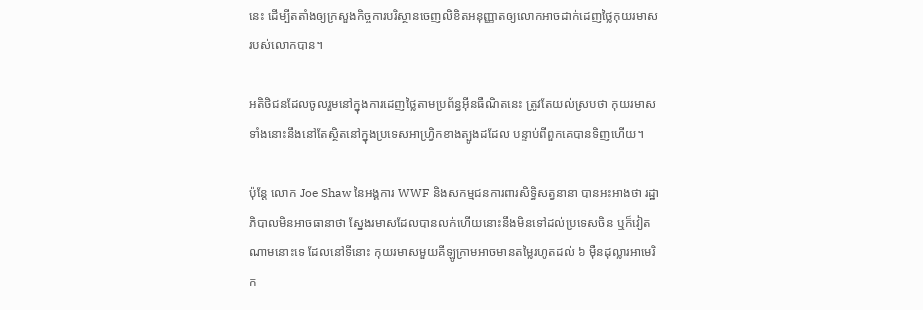នេះ ដើម្បីតតាំងឲ្យក្រសួងកិច្ចការបរិស្ថានចេញលិខិតអនុញ្ញាតឲ្យលោកអាចដាក់ដេញថ្លៃកុយរមាសរបស់លោកបាន។

អតិថិជនដែលចូលរួមនៅក្នុងការដេញថ្លៃតាមប្រព័ន្ធអ៊ីនធឺណិតនេះ ត្រូវតែយល់ស្របថា កុយរមាសទាំងនោះនឹងនៅតែស្ថិតនៅក្នុងប្រទេសអាហ្វ្រិកខាងត្បូងដដែល បន្ទាប់ពីពួកគេបានទិញហើយ។

ប៉ុន្តែ លោក Joe Shaw នៃអង្គការ WWF និងសកម្មជនការពារសិទ្ធិសត្វនានា បានអះអាងថា រដ្ឋាភិបាលមិនអាចធានាថា ស្នែងរមាសដែលបានលក់ហើយនោះនឹងមិនទៅដល់ប្រទេសចិន ឬក៏វៀតណាមនោះទេ ដែលនៅទីនោះ កុយរមាសមួយគីឡូក្រាមអាចមានតម្លៃរហូតដល់ ៦ ម៉ឺនដុល្លារអាមេរិក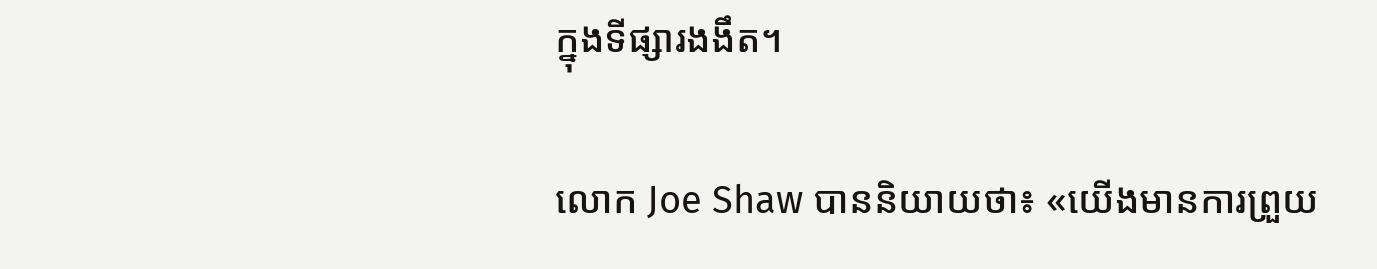ក្នុងទីផ្សារងងឹត។

លោក Joe Shaw បាននិយាយថា៖ «យើងមានការព្រួយ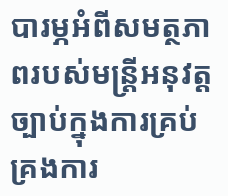បារម្ភអំពីសមត្ថភាពរបស់មន្ត្រីអនុវត្តច្បាប់ក្នុងការគ្រប់គ្រងការ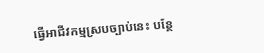ធ្វើអាជីវកម្មស្របច្បាប់នេះ បន្ថែ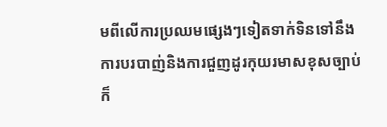មពីលើការប្រឈមផ្សេងៗទៀតទាក់ទិនទៅនឹងការបរបាញ់និងការជួញដូរកុយរមាសខុសច្បាប់ ក៏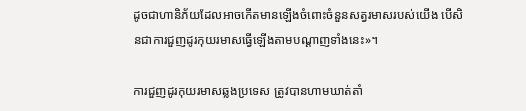ដូចជាហានិភ័យដែលអាចកើតមានឡើងចំពោះចំនួនសត្វរមាសរបស់យើង បើសិនជាការជួញដូរកុយរមាសធ្វើឡើងតាមបណ្ដាញទាំងនេះ»។

ការជួញដូរកុយរមាសឆ្លងប្រទេស ត្រូវបានហាមឃាត់តាំ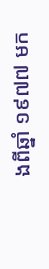ងពីឆ្នាំ ១៩៧៧ មក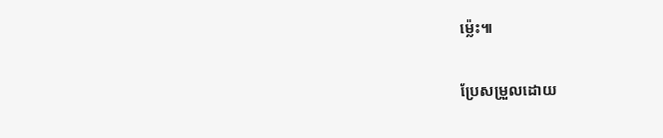ម្ល៉េះ៕

ប្រែសម្រួលដោយ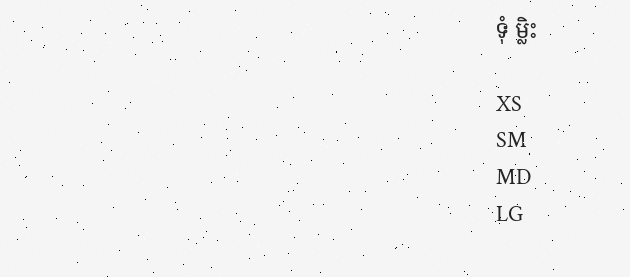ទុំ ម្លិះ

XS
SM
MD
LG